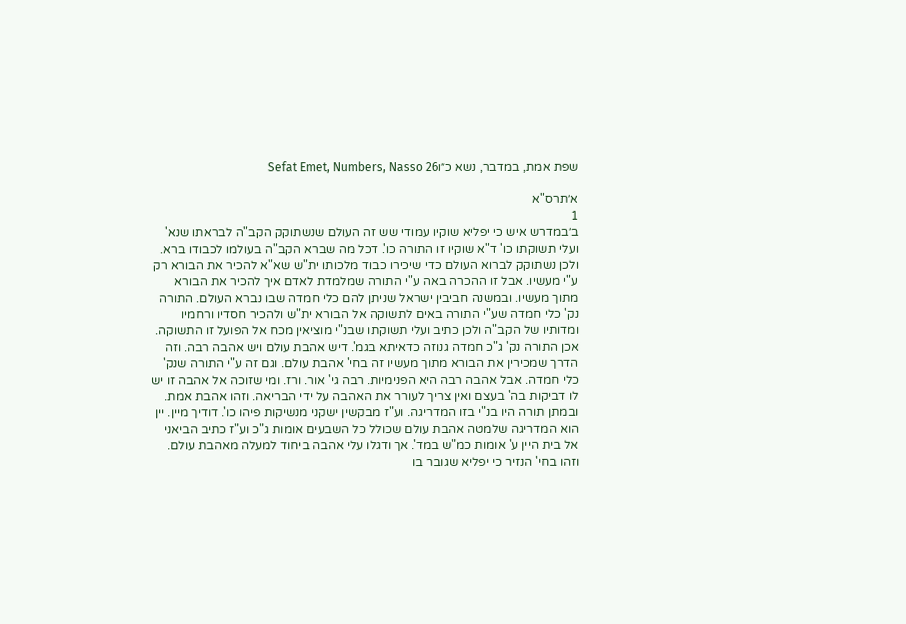שפת אמת, במדבר, נשא כ״וSefat Emet, Numbers, Nasso 26

א׳תרס"א
1
ב׳במדרש איש כי יפליא שוקיו עמודי שש זה העולם שנשתוקק הקב"ה לבראתו שנא' ועלי תשוקתו כו' ד"א שוקיו זו התורה כו'. דכל מה שברא הקב"ה בעולמו לכבודו ברא. ולכן נשתוקק לברוא העולם כדי שיכירו כבוד מלכותו ית"ש שא"א להכיר את הבורא רק ע"י מעשיו. אבל זו ההכרה באה ע"י התורה שמלמדת לאדם איך להכיר את הבורא מתוך מעשיו. ובמשנה חביבין ישראל שניתן להם כלי חמדה שבו נברא העולם. התורה נק' כלי חמדה שע"י התורה באים לתשוקה אל הבורא ית"ש ולהכיר חסדיו ורחמיו ומדותיו של הקב"ה ולכן כתיב ועלי תשוקתו שבנ"י מוציאין מכח אל הפועל זו התשוקה. אכן התורה נק' ג"כ חמדה גנוזה כדאיתא בגמ'. דיש אהבת עולם ויש אהבה רבה. וזה הדרך שמכירין את הבורא מתוך מעשיו זה בחי' אהבת עולם. וגם זה ע"י התורה שנק' כלי חמדה. אבל אהבה רבה היא הפנימיות. רבה גי' אור. ורז. ומי שזוכה אל אהבה זו יש לו דביקות בה' בעצם ואין צריך לעורר את האהבה על ידי הבריאה. וזהו אהבת אמת. ובמתן תורה היו בנ"י בזו המדריגה. וע"ז מבקשין ישקני מנשיקות פיהו כו'. דודיך מיין. יין הוא המדריגה שלמטה אהבת עולם שכולל כל השבעים אומות ג"כ וע"ז כתיב הביאני אל בית היין ע' אומות כמ"ש במד'. אך ודגלו עלי אהבה ביחוד למעלה מאהבת עולם. וזהו בחי' הנזיר כי יפליא שגובר בו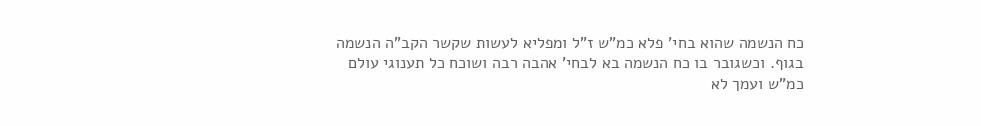כח הנשמה שהוא בחי' פלא כמ"ש ז"ל ומפליא לעשות שקשר הקב"ה הנשמה בגוף. וכשגובר בו כח הנשמה בא לבחי' אהבה רבה ושוכח כל תענוגי עולם כמ"ש ועמך לא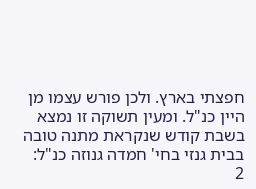חפצתי בארץ. ולכן פורש עצמו מן היין כנ"ל. ומעין תשוקה זו נמצא בשבת קודש שנקראת מתנה טובה בבית גנזי בחי' חמדה גנוזה כנ"ל:
2